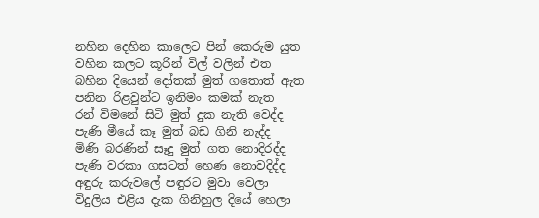නහින දෙහින කාලෙට පින් කෙරුම යුත
වහින කලට කූරින් විල් වලින් එත
බහින දියෙන් දෝතක් මුත් ගතොත් ඇත
පනින රිළවුන්ට ඉනිමං කමක් නැත
රන් විමනේ සිටි මුත් දුක නැති වෙද්ද
පැණි මීයේ කෑ මුත් බඩ ගිනි නැද්ද
මිණි බරණින් සෑදු මුත් ගත නොදිරද්ද
පැණි වරකා ගසටත් හෙණ නොවදිද්ද
අඳුරු කරුවලේ පඳුරට මුවා වෙලා
විදුලිය එළිය දැක ගිනිහුල දියේ හෙලා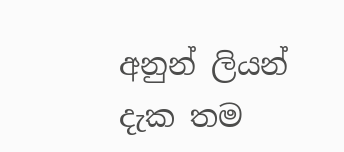අනුන් ලියන් දැක තම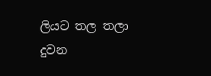ලියට තල තලා
දුවන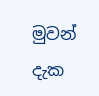මුවන් දැක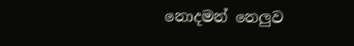නොදමන් නෙලුව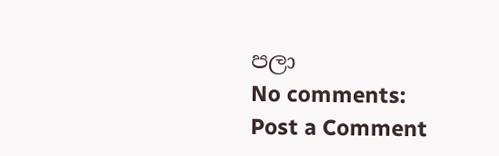පලා
No comments:
Post a Comment